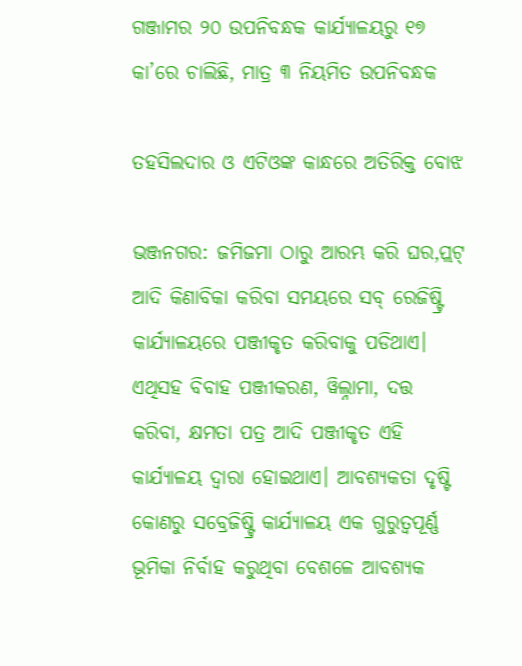ଗଞ୍ଜାମର ୨୦ ଉପନିବନ୍ଧକ କାର୍ଯ୍ୟାଳୟରୁ ୧୭ କା’ରେ ଚାଲିଛି, ମାତ୍ର ୩ ନିୟମିତ ଉପନିବନ୍ଧକ

ତହସିଲଦାର ଓ ଏଟିଓଙ୍କ କାନ୍ଧରେ ଅତିରିକ୍ତ ବୋଝ

ଭଞ୍ଜନଗର: ଜମିଜମା ଠାରୁ ଆରମ୍ଭ କରି ଘର,ପ୍ଲଟ୍ ଆଦି କିଣାବିକା କରିବା ସମୟରେ ସବ୍ ରେଜିଷ୍ଟ୍ରି କାର୍ଯ୍ୟାଳୟରେ ପଞ୍ଜୀକୃତ କରିବାକୁ ପଡିଥାଏ। ଏଥିସହ ବିବାହ ପଞ୍ଜୀକରଣ, ୱିଲ୍ନାମା, ଦତ୍ତ କରିବା, କ୍ଷମତା ପତ୍ର ଆଦି ପଞ୍ଜୀକୃତ ଏହି କାର୍ଯ୍ୟାଳୟ ଦ୍ବାରା ହୋଇଥାଏ। ଆବଶ୍ୟକତା ଦୃଷ୍ଟି କୋଣରୁ ସବ୍ରେଜିଷ୍ଟ୍ରି କାର୍ଯ୍ୟାଳୟ ଏକ ଗୁରୁତ୍ବପୂର୍ଣ୍ଣ ଭୂମିକା ନିର୍ବାହ କରୁଥିବା ବେଶଳେ ଆବଶ୍ୟକ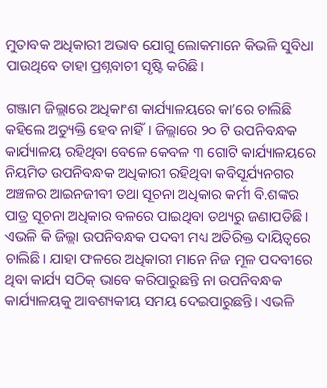ମୁତାବକ ଅଧିକାରୀ ଅଭାବ ଯୋଗୁ ଲୋକମାନେ କିଭଳି ସୁବିଧା ପାଉଥିବେ ତାହା ପ୍ରଶ୍ନବାଚୀ ସୃଷ୍ଟି କରିଛି।

ଗଞ୍ଜାମ ଜିଲ୍ଲାରେ ଅଧିକାଂଶ କାର୍ଯ୍ୟାଳୟରେ କା’ରେ ଚାଲିଛି କହିଲେ ଅତ୍ୟୁକ୍ତି ହେବ ନାହିଁ। ଜିଲ୍ଲାରେ ୨୦ ଟି ଉପନିବନ୍ଧକ କାର୍ଯ୍ୟାଳୟ ରହିଥିବା ବେଳେ କେବଳ ୩ ଗୋଟି କାର୍ଯ୍ୟାଳୟରେ ନିୟମିତ ଉପନିବନ୍ଧକ ଅଧିକାରୀ ରହିଥିବା କବିସୂର୍ଯ୍ୟନଗର ଅଞ୍ଚଳର ଆଇନଜୀବୀ ତଥା ସୂଚନା ଅଧିକାର କର୍ମୀ ବି.ଶଙ୍କର ପାତ୍ର ସୂଚନା ଅଧିକାର ବଳରେ ପାଇଥିବା ତଥ୍ୟରୁ ଜଣାପଡିଛି। ଏଭଳି କି ଜିଲ୍ଲା ଉପନିବନ୍ଧକ ପଦବୀ ମଧ୍ୟ ଅତିରିକ୍ତ ଦାୟିତ୍ବରେ ଚାଲିଛି। ଯାହା ଫଳରେ ଅଧିକାରୀ ମାନେ ନିଜ ମୂଳ ପଦବୀରେ ଥିବା କାର୍ଯ୍ୟ ସଠିକ୍ ଭାବେ କରିପାରୁଛନ୍ତି ନା ଉପନିବନ୍ଧକ କାର୍ଯ୍ୟାଳୟକୁ ଆବଶ୍ୟକୀୟ ସମୟ ଦେଇପାରୁଛନ୍ତି। ଏଭଳି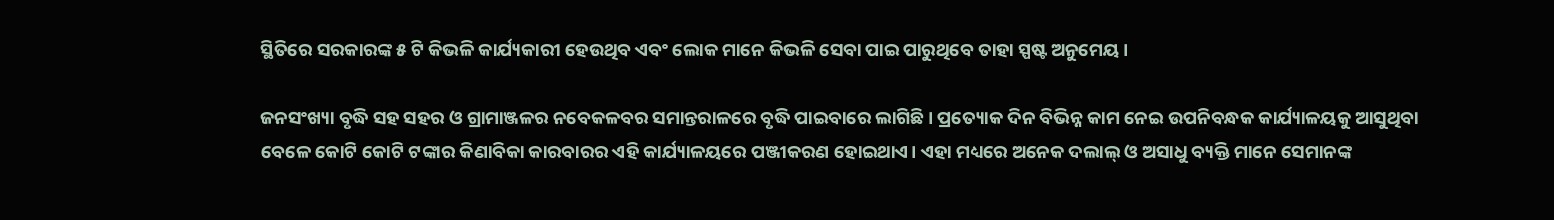ସ୍ଥିତିରେ ସରକାରଙ୍କ ୫ ଟି କିଭଳି କାର୍ଯ୍ୟକାରୀ ହେଉଥିବ ଏବଂ ଲୋକ ମାନେ କିଭଳି ସେବା ପାଇ ପାରୁଥିବେ ତାହା ସ୍ପଷ୍ଟ ଅନୁମେୟ।

ଜନସଂଖ୍ୟା ବୃଦ୍ଧି ସହ ସହର ଓ ଗ୍ରାମାଞ୍ଜଳର ନବେକଳବର ସମାନ୍ତରାଳରେ ବୃଦ୍ଧି ପାଇବାରେ ଲାଗିଛି। ପ୍ରତ୍ୟୋକ ଦିନ ବିଭିନ୍ନ କାମ ନେଇ ଉପନିବନ୍ଧକ କାର୍ଯ୍ୟାଳୟକୁ ଆସୁଥିବା ବେଳେ କୋଟି କୋଟି ଟଙ୍କାର କିଣାବିକା କାରବାରର ଏହି କାର୍ଯ୍ୟାଳୟରେ ପଞ୍ଜୀକରଣ ହୋଇଥାଏ। ଏହା ମଧ୍ୟରେ ଅନେକ ଦଲାଲ୍ ଓ ଅସାଧୁ ବ୍ୟକ୍ତି ମାନେ ସେମାନଙ୍କ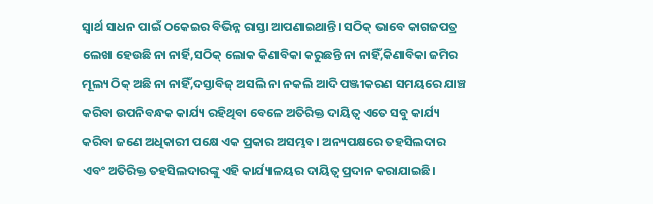ସ୍ବାର୍ଥ ସାଧନ ପାଇଁ ଠକେଇର ବିଭିନ୍ନ ରାସ୍ତା ଆପଣାଇଥାନ୍ତି। ସଠିକ୍ ଭାବେ କାଗଜପତ୍ର ଲେଖା ହେଉଛି ନା ନାର୍ହି,ସଠିକ୍ ଲୋକ କିଣାବିକା କରୁଛନ୍ତି ନା ନାହିଁ,କିଣାବିକା ଜମିର ମୂଲ୍ୟ ଠିକ୍ ଅଛି ନା ନାହିଁ,ଦସ୍ତାବିଜ୍ ଅସଲି ନା ନକଲି ଆଦି ପଞ୍ଜୀକରଣ ସମୟରେ ଯାଞ୍ଚ କରିବା ଉପନିବନ୍ଧକ କାର୍ଯ୍ୟ ରହିଥିବା ବେଳେ ଅତିରିକ୍ତ ଦାୟିତ୍ବ ଏତେ ସବୁ କାର୍ଯ୍ୟ କରିବା ଜଣେ ଅଧିକାରୀ ପକ୍ଷେ ଏକ ପ୍ରକାର ଅସମ୍ଭବ। ଅନ୍ୟପକ୍ଷରେ ତହସିଲଦାର ଏବଂ ଅତିରିକ୍ତ ତହସିଲଦାରଙ୍କୁ ଏହି କାର୍ଯ୍ୟାଳୟର ଦାୟିତ୍ବ ପ୍ରଦାନ କରାଯାଇଛି।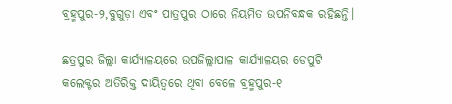ବ୍ରହ୍ମପୁର-୨,ବୁଗୁଡ଼ା ଏବଂ ପାତ୍ରପୁର ଠାରେ ନିୟମିତ ଉପନିବନ୍ଧକ ରହିଛନ୍ତି।

ଛତ୍ରପୁର ଜିଲ୍ଲା କାର୍ଯ୍ୟାଳୟରେ ଉପଜିଲ୍ଲାପାଳ କାର୍ଯ୍ୟାଳୟର ଡେପୁଟି କଲେକ୍ଟର ଅତିରିକ୍ତ ଦାୟିତ୍ବରେ ଥିବା ବେଳେ ବ୍ରହ୍ମପୁର-୧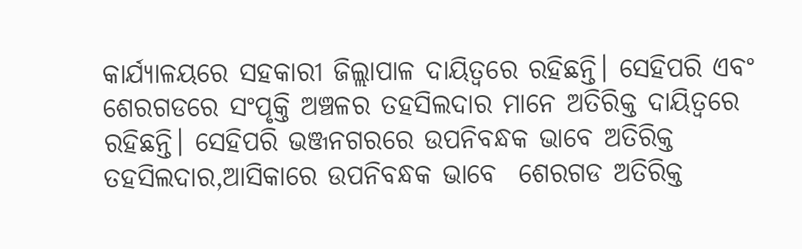କାର୍ଯ୍ୟାଳୟରେ ସହକାରୀ ଜିଲ୍ଲାପାଳ ଦାୟିତ୍ବରେ ରହିଛନ୍ତି। ସେହିପରି ଏବଂ ଶେରଗଡରେ ସଂପୃକ୍ତି ଅଞ୍ଚଳର ତହସିଲଦାର ମାନେ ଅତିରିକ୍ତ ଦାୟିତ୍ବରେ ରହିଛନ୍ତି। ସେହିପରି ଭଞ୍ଜନଗରରେ ଉପନିବନ୍ଧକ ଭାବେ ଅତିରିକ୍ତ ତହସିଲଦାର,ଆସିକାରେ ଉପନିବନ୍ଧକ ଭାବେ  ଶେରଗଡ ଅତିରିକ୍ତ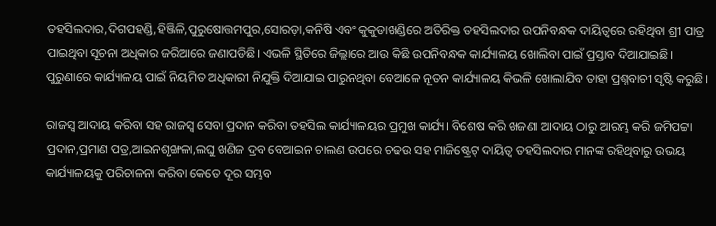ତହସିଲଦାର,ଦିଗପହଣ୍ଡି,ହିଞ୍ଜିଳି,ପୁରୁଷୋତ୍ତମପୁର,ସୋରଡ଼ା,କନିଷି ଏବଂ କୁକୁଡାଖଣ୍ଡିରେ ଅତିରିକ୍ତ ତହସିଲଦାର ଉପନିବନ୍ଧକ ଦାୟିତ୍ବରେ ରହିଥିବା ଶ୍ରୀ ପାତ୍ର ପାଇଥିବା ସୂଚନା ଅଧିକାର ଜରିଆରେ ଜଣାପଡିଛି। ଏଭଳି ସ୍ଥିତିରେ ଜିଲ୍ଲାରେ ଆଉ କିଛି ଉପନିବନ୍ଧକ କାର୍ଯ୍ୟାଳୟ ଖୋଲିବା ପାଇଁ ପ୍ରସ୍ତାବ ଦିଆଯାଇଛି। ପୁରୁଣାରେ କାର୍ଯ୍ୟାଳୟ ପାଇଁ ନିୟମିତ ଅଧିକାରୀ ନିଯୁକ୍ତି ଦିଆଯାଇ ପାରୁନଥିବା ବେଆଳେ ନୂତନ କାର୍ଯ୍ୟାଳୟ କିଭଳି ଖୋଲାଯିବ ତାହା ପ୍ରଶ୍ନବାଚୀ ସୃଷ୍ଟି କରୁଛି।

ରାଜସ୍ବ ଆଦାୟ କରିବା ସହ ରାଜସ୍ବ ସେବା ପ୍ରଦାନ କରିବା ତହସିଲ କାର୍ଯ୍ୟାଳୟର ପ୍ରମୁଖ କାର୍ଯ୍ୟ। ବିଶେଷ କରି ଖଜଣା ଆଦାୟ ଠାରୁ ଆରମ୍ଭ କରି ଜମିପଟ୍ଟା ପ୍ରଦାନ,ପ୍ରମାଣ ପତ୍ର,ଆଇନଶୃଙ୍ଖଳା,ଲଘୁ ଖଣିଜ ଦ୍ରବ ବେଆଇନ ଚାଲଣ ଉପରେ ଚଢଉ ସହ ମାଜିଷ୍ଟ୍ରେଟ୍ ଦାୟିତ୍ବ ତହସିଲଦାର ମାନଙ୍କ ରହିଥିବାରୁ ଉଭୟ କାର୍ଯ୍ୟାଳୟକୁ ପରିଚାଳନା କରିବା କେତେ ଦୂର ସମ୍ଭବ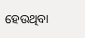ହେଉଥିବା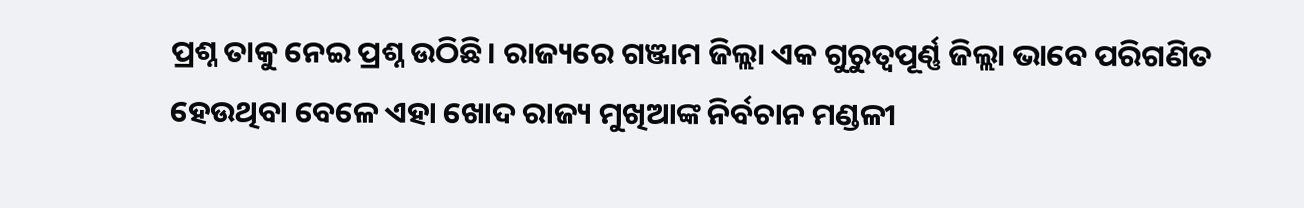ପ୍ରଶ୍ନ ତାକୁ ନେଇ ପ୍ରଶ୍ନ ଉଠିଛି। ରାଜ୍ୟରେ ଗଞ୍ଜାମ ଜିଲ୍ଲା ଏକ ଗୁରୁତ୍ବପୂର୍ଣ୍ଣ ଜିଲ୍ଲା ଭାବେ ପରିଗଣିତ ହେଉଥିବା ବେଳେ ଏହା ଖୋଦ ରାଜ୍ୟ ମୁଖିଆଙ୍କ ନିର୍ବଚାନ ମଣ୍ଡଳୀ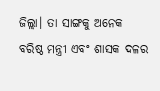ଜିଲ୍ଲା। ତା ସାଙ୍ଗକୁ ଅନେକ ବରିଷ୍ଠ ମନ୍ତ୍ରୀ ଏବଂ ଶାସକ ଦଳର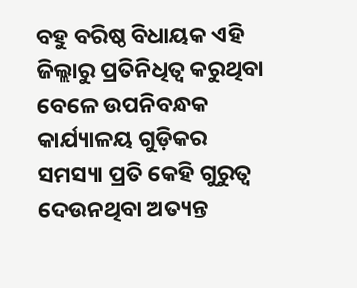ବହୁ ବରିଷ୍ଠ ବିଧାୟକ ଏହି ଜିଲ୍ଲାରୁ ପ୍ରତିନିଧିତ୍ବ କରୁଥିବା ବେଳେ ଉପନିବନ୍ଧକ କାର୍ଯ୍ୟାଳୟ ଗୁଡ଼ିକର ସମସ୍ୟା ପ୍ରତି କେହି ଗୁରୁତ୍ବ ଦେଉନଥିବା ଅତ୍ୟନ୍ତ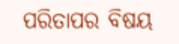ପରିତାପର ବିଷୟ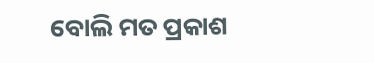ବୋଲି ମତ ପ୍ରକାଶ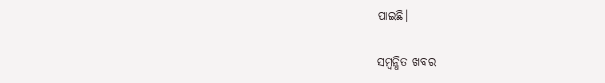ପାଇଛି।

ସମ୍ବନ୍ଧିତ ଖବର